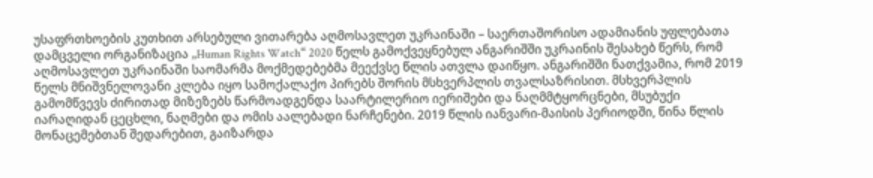უსაფრთხოების კუთხით არსებული ვითარება აღმოსავლეთ უკრაინაში – საერთაშორისო ადამიანის უფლებათა დამცველი ორგანიზაცია „Human Rights Watch“ 2020 წელს გამოქვეყნებულ ანგარიშში უკრაინის შესახებ წერს, რომ აღმოსავლეთ უკრაინაში საომარმა მოქმედებებმა მეექვსე წლის ათვლა დაიწყო. ანგარიშში ნათქვამია, რომ 2019 წელს მნიშვნელოვანი კლება იყო სამოქალაქო პირებს შორის მსხვერპლის თვალსაზრისით. მსხვერპლის გამომწვევს ძირითად მიზეზებს წარმოადგენდა საარტილერიო იერიშები და ნაღმმტყორცნები, მსუბუქი იარაღიდან ცეცხლი, ნაღმები და ომის აალებადი ნარჩენები. 2019 წლის იანვარი-მაისის პერიოდში, წინა წლის მონაცემებთან შედარებით, გაიზარდა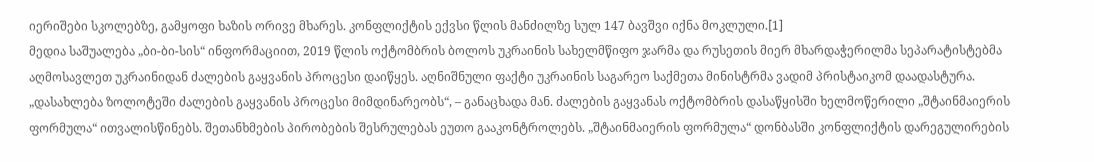იერიშები სკოლებზე, გამყოფი ხაზის ორივე მხარეს. კონფლიქტის ექვსი წლის მანძილზე სულ 147 ბავშვი იქნა მოკლული.[1]
მედია საშუალება „ბი-ბი-სის“ ინფორმაციით, 2019 წლის ოქტომბრის ბოლოს უკრაინის სახელმწიფო ჯარმა და რუსეთის მიერ მხარდაჭერილმა სეპარატისტებმა აღმოსავლეთ უკრაინიდან ძალების გაყვანის პროცესი დაიწყეს. აღნიშნული ფაქტი უკრაინის საგარეო საქმეთა მინისტრმა ვადიმ პრისტაიკომ დაადასტურა. „დასახლება ზოლოტეში ძალების გაყვანის პროცესი მიმდინარეობს“, – განაცხადა მან. ძალების გაყვანას ოქტომბრის დასაწყისში ხელმოწერილი „შტაინმაიერის ფორმულა“ ითვალისწინებს. შეთანხმების პირობების შესრულებას ეუთო გააკონტროლებს. „შტაინმაიერის ფორმულა“ დონბასში კონფლიქტის დარეგულირების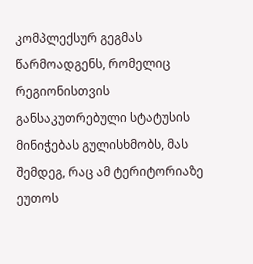კომპლექსურ გეგმას წარმოადგენს, რომელიც რეგიონისთვის განსაკუთრებული სტატუსის მინიჭებას გულისხმობს, მას შემდეგ, რაც ამ ტერიტორიაზე ეუთოს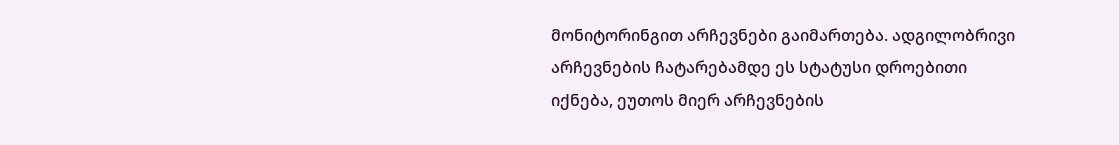მონიტორინგით არჩევნები გაიმართება. ადგილობრივი არჩევნების ჩატარებამდე ეს სტატუსი დროებითი იქნება, ეუთოს მიერ არჩევნების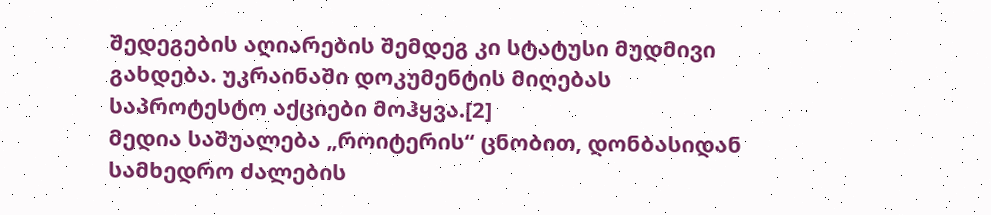შედეგების აღიარების შემდეგ კი სტატუსი მუდმივი გახდება. უკრაინაში დოკუმენტის მიღებას საპროტესტო აქციები მოჰყვა.[2]
მედია საშუალება „როიტერის“ ცნობით, დონბასიდან სამხედრო ძალების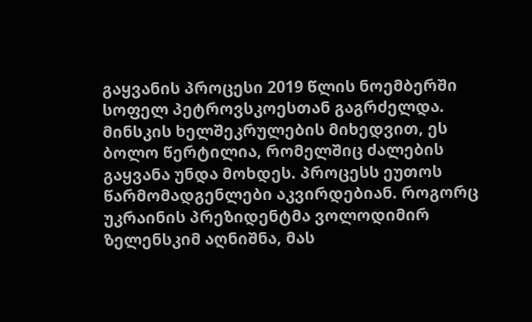გაყვანის პროცესი 2019 წლის ნოემბერში სოფელ პეტროვსკოესთან გაგრძელდა. მინსკის ხელშეკრულების მიხედვით, ეს ბოლო წერტილია, რომელშიც ძალების გაყვანა უნდა მოხდეს. პროცესს ეუთოს წარმომადგენლები აკვირდებიან. როგორც უკრაინის პრეზიდენტმა ვოლოდიმირ ზელენსკიმ აღნიშნა, მას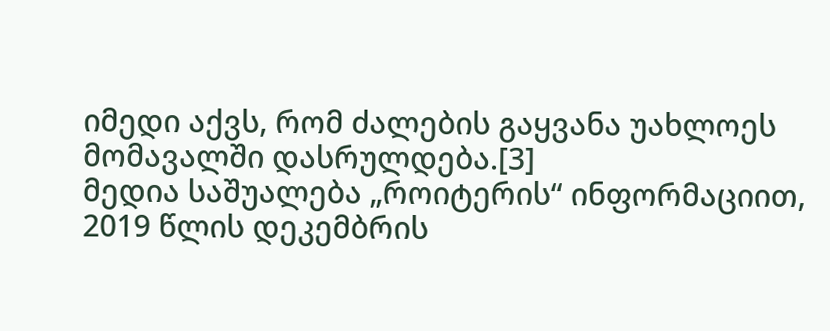იმედი აქვს, რომ ძალების გაყვანა უახლოეს მომავალში დასრულდება.[3]
მედია საშუალება „როიტერის“ ინფორმაციით, 2019 წლის დეკემბრის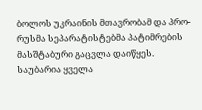ბოლოს უკრაინის მთავრობამ და პრო-რუსმა სეპარატისტებმა პატიმრების მასშტაბური გაცვლა დაიწყეს. საუბარია ყველა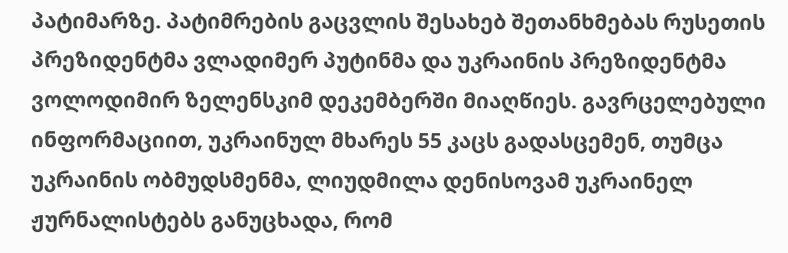პატიმარზე. პატიმრების გაცვლის შესახებ შეთანხმებას რუსეთის პრეზიდენტმა ვლადიმერ პუტინმა და უკრაინის პრეზიდენტმა ვოლოდიმირ ზელენსკიმ დეკემბერში მიაღწიეს. გავრცელებული ინფორმაციით, უკრაინულ მხარეს 55 კაცს გადასცემენ, თუმცა უკრაინის ობმუდსმენმა, ლიუდმილა დენისოვამ უკრაინელ ჟურნალისტებს განუცხადა, რომ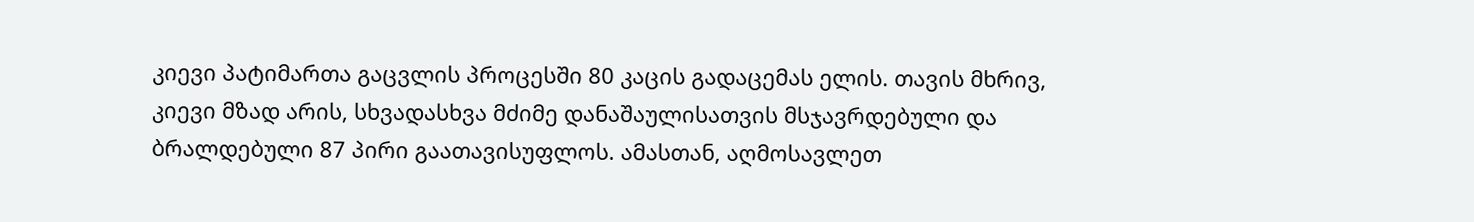კიევი პატიმართა გაცვლის პროცესში 80 კაცის გადაცემას ელის. თავის მხრივ, კიევი მზად არის, სხვადასხვა მძიმე დანაშაულისათვის მსჯავრდებული და ბრალდებული 87 პირი გაათავისუფლოს. ამასთან, აღმოსავლეთ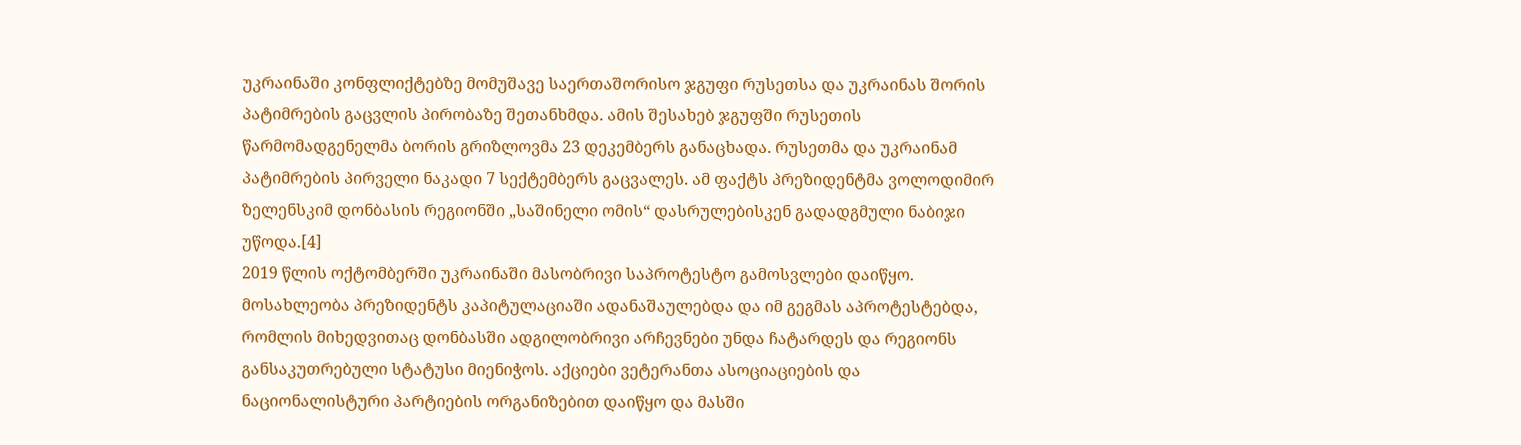უკრაინაში კონფლიქტებზე მომუშავე საერთაშორისო ჯგუფი რუსეთსა და უკრაინას შორის პატიმრების გაცვლის პირობაზე შეთანხმდა. ამის შესახებ ჯგუფში რუსეთის წარმომადგენელმა ბორის გრიზლოვმა 23 დეკემბერს განაცხადა. რუსეთმა და უკრაინამ პატიმრების პირველი ნაკადი 7 სექტემბერს გაცვალეს. ამ ფაქტს პრეზიდენტმა ვოლოდიმირ ზელენსკიმ დონბასის რეგიონში „საშინელი ომის“ დასრულებისკენ გადადგმული ნაბიჯი უწოდა.[4]
2019 წლის ოქტომბერში უკრაინაში მასობრივი საპროტესტო გამოსვლები დაიწყო. მოსახლეობა პრეზიდენტს კაპიტულაციაში ადანაშაულებდა და იმ გეგმას აპროტესტებდა, რომლის მიხედვითაც დონბასში ადგილობრივი არჩევნები უნდა ჩატარდეს და რეგიონს განსაკუთრებული სტატუსი მიენიჭოს. აქციები ვეტერანთა ასოციაციების და ნაციონალისტური პარტიების ორგანიზებით დაიწყო და მასში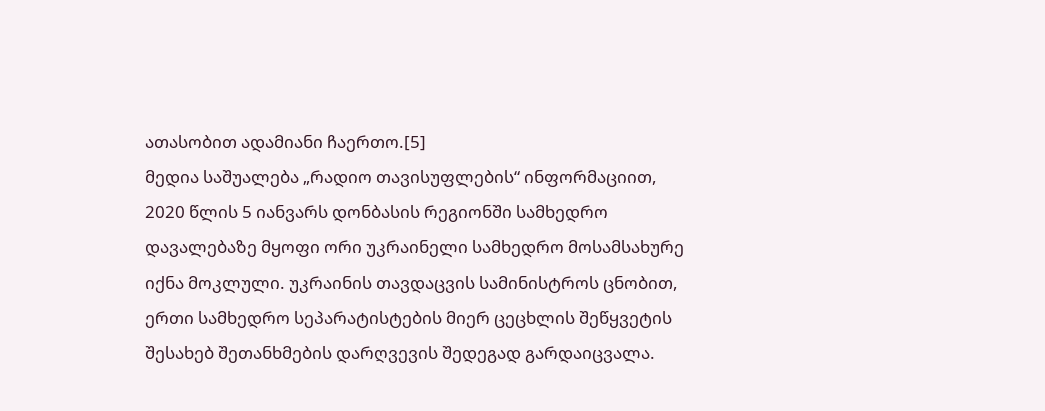ათასობით ადამიანი ჩაერთო.[5]
მედია საშუალება „რადიო თავისუფლების“ ინფორმაციით, 2020 წლის 5 იანვარს დონბასის რეგიონში სამხედრო დავალებაზე მყოფი ორი უკრაინელი სამხედრო მოსამსახურე იქნა მოკლული. უკრაინის თავდაცვის სამინისტროს ცნობით, ერთი სამხედრო სეპარატისტების მიერ ცეცხლის შეწყვეტის შესახებ შეთანხმების დარღვევის შედეგად გარდაიცვალა.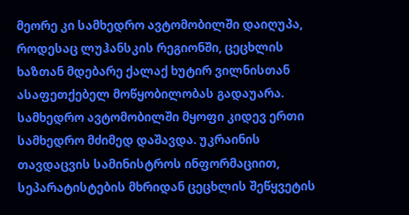მეორე კი სამხედრო ავტომობილში დაიღუპა, როდესაც ლუჰანსკის რეგიონში, ცეცხლის ხაზთან მდებარე ქალაქ ხუტირ ვილნისთან ასაფეთქებელ მოწყობილობას გადაუარა. სამხედრო ავტომობილში მყოფი კიდევ ერთი სამხედრო მძიმედ დაშავდა. უკრაინის თავდაცვის სამინისტროს ინფორმაციით, სეპარატისტების მხრიდან ცეცხლის შეწყვეტის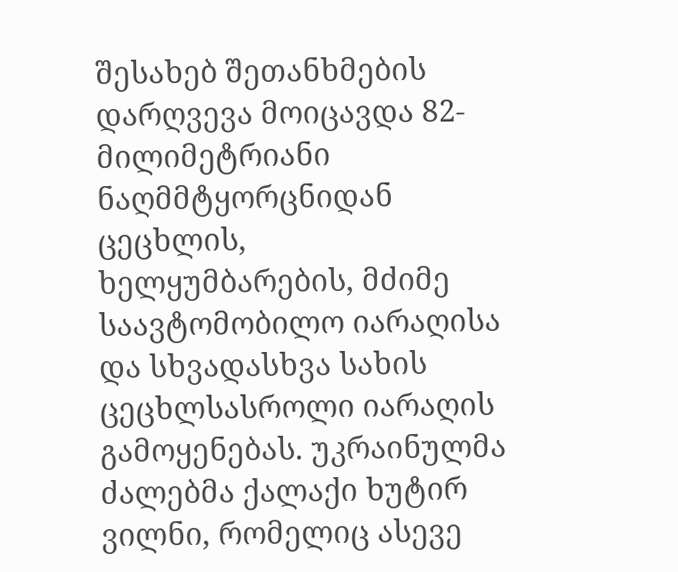შესახებ შეთანხმების დარღვევა მოიცავდა 82-მილიმეტრიანი ნაღმმტყორცნიდან ცეცხლის, ხელყუმბარების, მძიმე საავტომობილო იარაღისა და სხვადასხვა სახის ცეცხლსასროლი იარაღის გამოყენებას. უკრაინულმა ძალებმა ქალაქი ხუტირ ვილნი, რომელიც ასევე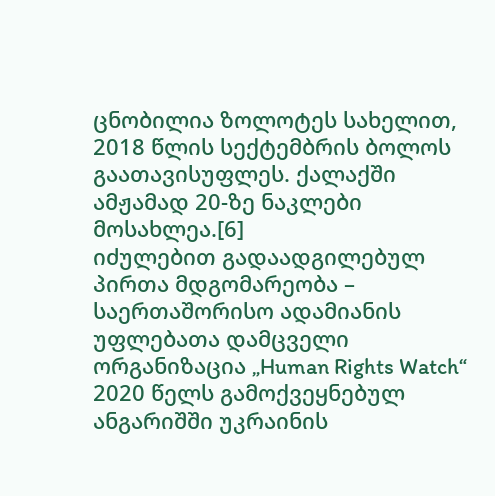ცნობილია ზოლოტეს სახელით, 2018 წლის სექტემბრის ბოლოს გაათავისუფლეს. ქალაქში ამჟამად 20-ზე ნაკლები მოსახლეა.[6]
იძულებით გადაადგილებულ პირთა მდგომარეობა – საერთაშორისო ადამიანის უფლებათა დამცველი ორგანიზაცია „Human Rights Watch“ 2020 წელს გამოქვეყნებულ ანგარიშში უკრაინის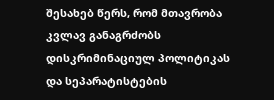შესახებ წერს, რომ მთავრობა კვლავ განაგრძობს დისკრიმინაციულ პოლიტიკას და სეპარატისტების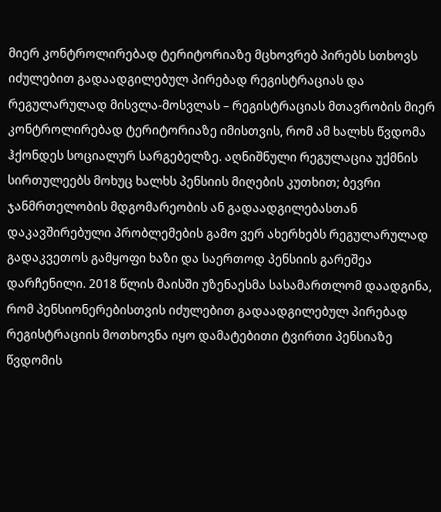მიერ კონტროლირებად ტერიტორიაზე მცხოვრებ პირებს სთხოვს იძულებით გადაადგილებულ პირებად რეგისტრაციას და რეგულარულად მისვლა-მოსვლას – რეგისტრაციას მთავრობის მიერ კონტროლირებად ტერიტორიაზე იმისთვის, რომ ამ ხალხს წვდომა ჰქონდეს სოციალურ სარგებელზე. აღნიშნული რეგულაცია უქმნის სირთულეებს მოხუც ხალხს პენსიის მიღების კუთხით; ბევრი ჯანმრთელობის მდგომარეობის ან გადაადგილებასთან დაკავშირებული პრობლემების გამო ვერ ახერხებს რეგულარულად გადაკვეთოს გამყოფი ხაზი და საერთოდ პენსიის გარეშეა დარჩენილი. 2018 წლის მაისში უზენაესმა სასამართლომ დაადგინა, რომ პენსიონერებისთვის იძულებით გადაადგილებულ პირებად რეგისტრაციის მოთხოვნა იყო დამატებითი ტვირთი პენსიაზე წვდომის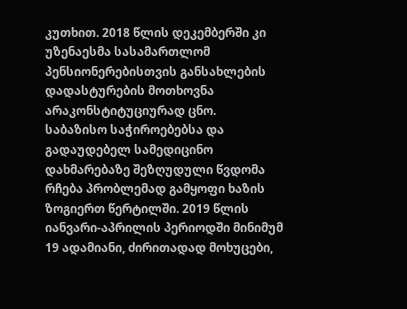კუთხით. 2018 წლის დეკემბერში კი უზენაესმა სასამართლომ პენსიონერებისთვის განსახლების დადასტურების მოთხოვნა არაკონსტიტუციურად ცნო.
საბაზისო საჭიროებებსა და გადაუდებელ სამედიცინო დახმარებაზე შეზღუდული წვდომა რჩება პრობლემად გამყოფი ხაზის ზოგიერთ წერტილში. 2019 წლის იანვარი-აპრილის პერიოდში მინიმუმ 19 ადამიანი, ძირითადად მოხუცები,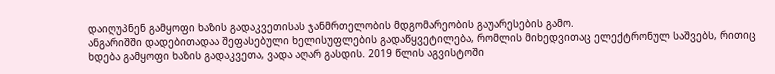დაიღუპნენ გამყოფი ხაზის გადაკვეთისას ჯანმრთელობის მდგომარეობის გაუარესების გამო.
ანგარიშში დადებითადაა შეფასებული ხელისუფლების გადაწყვეტილება, რომლის მიხედვითაც ელექტრონულ საშვებს, რითიც ხდება გამყოფი ხაზის გადაკვეთა, ვადა აღარ გასდის. 2019 წლის აგვისტოში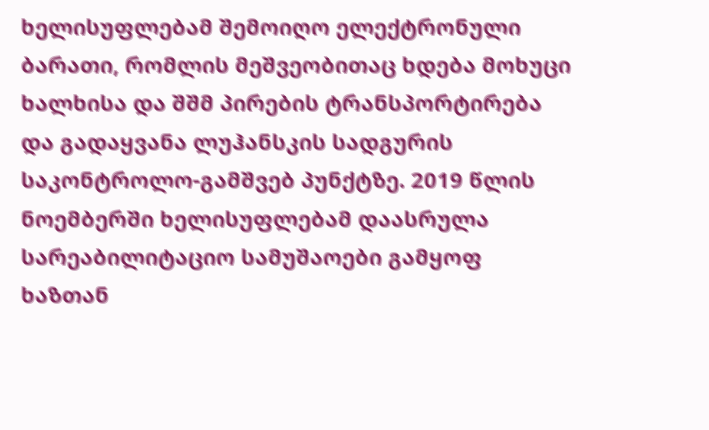ხელისუფლებამ შემოიღო ელექტრონული ბარათი, რომლის მეშვეობითაც ხდება მოხუცი ხალხისა და შშმ პირების ტრანსპორტირება და გადაყვანა ლუჰანსკის სადგურის საკონტროლო-გამშვებ პუნქტზე. 2019 წლის ნოემბერში ხელისუფლებამ დაასრულა სარეაბილიტაციო სამუშაოები გამყოფ ხაზთან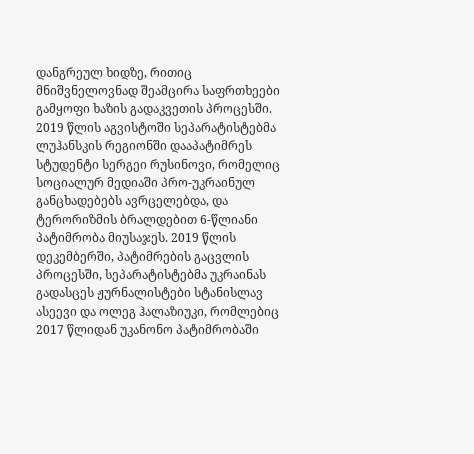დანგრეულ ხიდზე, რითიც მნიშვნელოვნად შეამცირა საფრთხეები გამყოფი ხაზის გადაკვეთის პროცესში.
2019 წლის აგვისტოში სეპარატისტებმა ლუჰანსკის რეგიონში დააპატიმრეს სტუდენტი სერგეი რუსინოვი, რომელიც სოციალურ მედიაში პრო-უკრაინულ განცხადებებს ავრცელებდა, და ტერორიზმის ბრალდებით 6-წლიანი პატიმრობა მიუსაჯეს. 2019 წლის დეკემბერში, პატიმრების გაცვლის პროცესში, სეპარატისტებმა უკრაინას გადასცეს ჟურნალისტები სტანისლავ ასეევი და ოლეგ ჰალაზიუკი, რომლებიც 2017 წლიდან უკანონო პატიმრობაში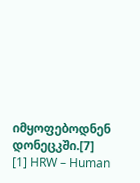იმყოფებოდნენ დონეცკში.[7]
[1] HRW – Human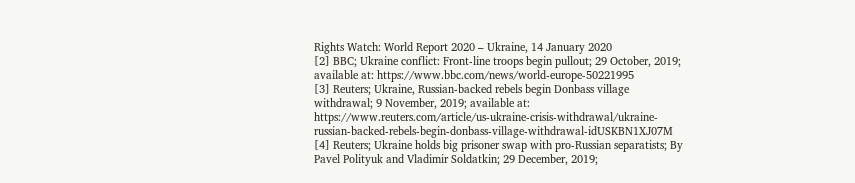Rights Watch: World Report 2020 – Ukraine, 14 January 2020
[2] BBC; Ukraine conflict: Front-line troops begin pullout; 29 October, 2019; available at: https://www.bbc.com/news/world-europe-50221995
[3] Reuters; Ukraine, Russian-backed rebels begin Donbass village withdrawal; 9 November, 2019; available at: https://www.reuters.com/article/us-ukraine-crisis-withdrawal/ukraine-russian-backed-rebels-begin-donbass-village-withdrawal-idUSKBN1XJ07M
[4] Reuters; Ukraine holds big prisoner swap with pro-Russian separatists; By Pavel Polityuk and Vladimir Soldatkin; 29 December, 2019;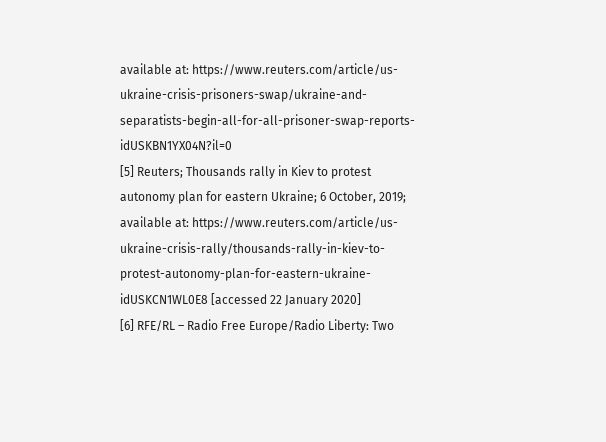available at: https://www.reuters.com/article/us-ukraine-crisis-prisoners-swap/ukraine-and-separatists-begin-all-for-all-prisoner-swap-reports-idUSKBN1YX04N?il=0
[5] Reuters; Thousands rally in Kiev to protest autonomy plan for eastern Ukraine; 6 October, 2019; available at: https://www.reuters.com/article/us-ukraine-crisis-rally/thousands-rally-in-kiev-to-protest-autonomy-plan-for-eastern-ukraine-idUSKCN1WL0E8 [accessed 22 January 2020]
[6] RFE/RL – Radio Free Europe/Radio Liberty: Two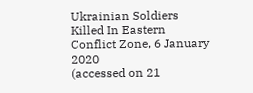Ukrainian Soldiers Killed In Eastern Conflict Zone, 6 January 2020
(accessed on 21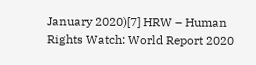January 2020)[7] HRW – Human Rights Watch: World Report 2020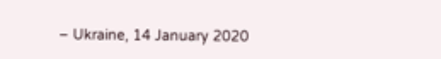– Ukraine, 14 January 2020